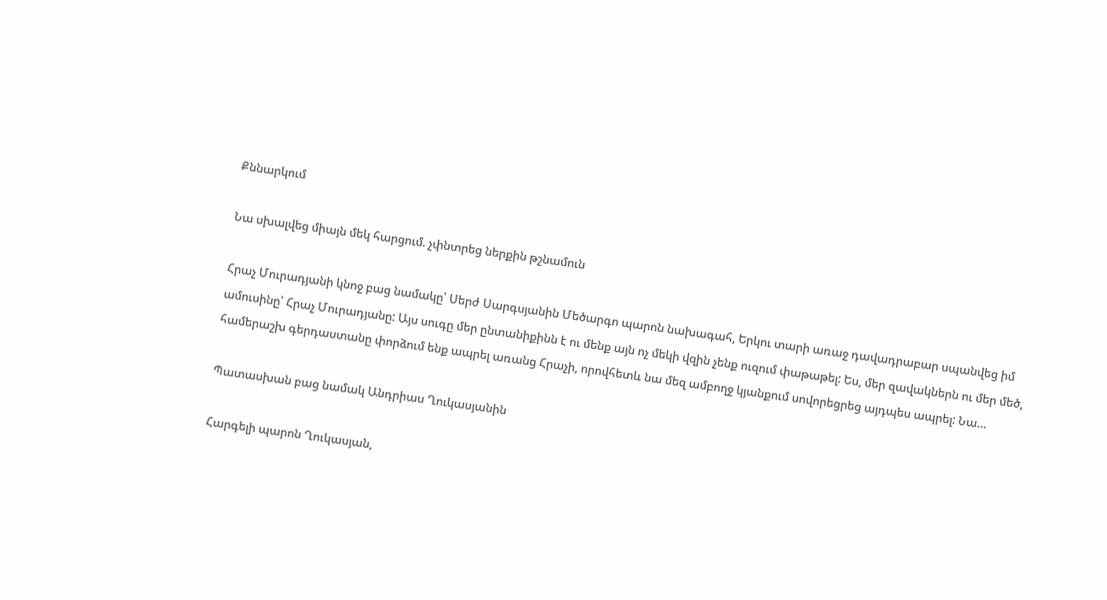Քննարկում

Նա սխալվեց միայն մեկ հարցում. չփնտրեց ներքին թշնամուն

Հրաչ Մուրադյանի կնոջ բաց նամակը՝ Սերժ Սարգսյանին Մեծարգո պարոն նախագահ, Երկու տարի առաջ դավադրաբար սպանվեց իմ ամուսինը՝ Հրաչ Մուրադյանը: Այս սուգը մեր ընտանիքինն է ու մենք այն ոչ մեկի վզին չենք ուզում փաթաթել: Ես, մեր զավակներն ու մեր մեծ, համերաշխ գերդաստանը փորձում ենք ապրել առանց Հրաչի, որովհետև նա մեզ ամբողջ կյանքում սովորեցրեց այդպես ապրել: Նա…

Պատասխան բաց նամակ Անդրիաս Ղուկասյանին

Հարգելի պարոն Ղուկասյան,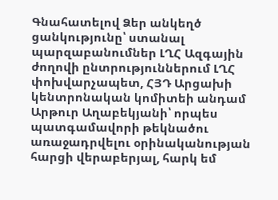Գնահատելով Ձեր անկեղծ ցանկությունը՝ ստանալ պարզաբանումներ ԼՂՀ Ազգային ժողովի ընտրություններում ԼՂՀ փոխվարչապետ, ՀՅԴ Արցախի կենտրոնական կոմիտեի անդամ Արթուր Աղաբեկյանի՝ որպես պատգամավորի թեկնածու առաջադրվելու օրինականության հարցի վերաբերյալ, հարկ եմ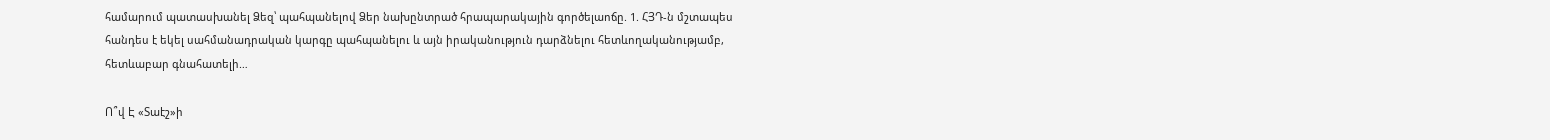համարում պատասխանել Ձեզ՝ պահպանելով Ձեր նախընտրած հրապարակային գործելաոճը. 1. ՀՅԴ-ն մշտապես հանդես է եկել սահմանադրական կարգը պահպանելու և այն իրականություն դարձնելու հետևողականությամբ, հետևաբար գնահատելի…

Ո՞վ Է «Տաէշ»ի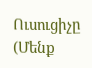Ուսուցիչը (Մենք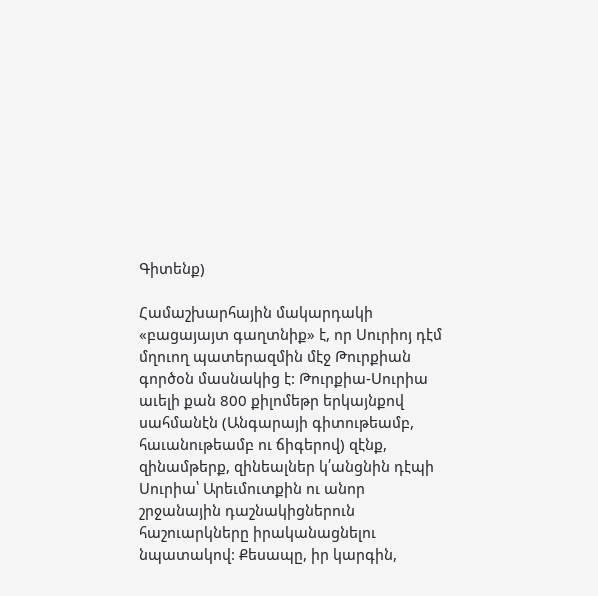Գիտենք)

Համաշխարհային մակարդակի «բացայայտ գաղտնիք» է, որ Սուրիոյ դէմ մղուող պատերազմին մէջ Թուրքիան գործօն մասնակից է: Թուրքիա-Սուրիա աւելի քան 800 քիլոմեթր երկայնքով սահմանէն (Անգարայի գիտութեամբ, հաւանութեամբ ու ճիգերով) զէնք, զինամթերք, զինեալներ կ՛անցնին դէպի Սուրիա՝ Արեւմուտքին ու անոր շրջանային դաշնակիցներուն հաշուարկները իրականացնելու նպատակով: Քեսապը, իր կարգին,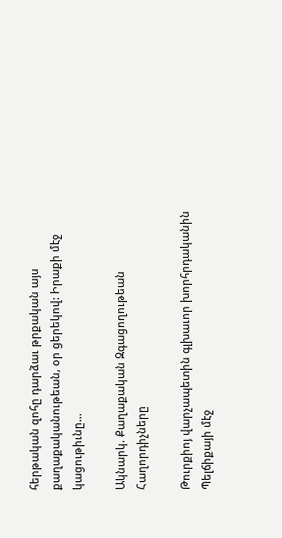հերթական զոհը դարձաւ թրքական այս քաղաքականութեան, օր ցերեկով: Իրաքի մէջ կացութիւնը…

Ակնարկ. Քաղաքական Զգացողութեան Հաղորդիչները

Թուրքիոյ վարչապետին գլխաւոր խորհրդականին Պելճիքայի մէջ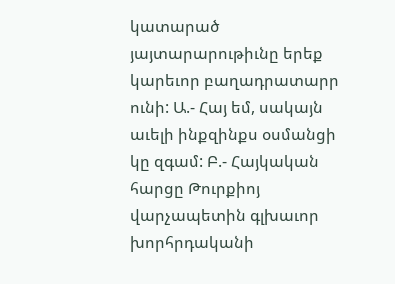կատարած յայտարարութիւնը երեք կարեւոր բաղադրատարր ունի: Ա.- Հայ եմ, սակայն աւելի ինքզինքս օսմանցի կը զգամ: Բ.- Հայկական հարցը Թուրքիոյ վարչապետին գլխաւոր խորհրդականի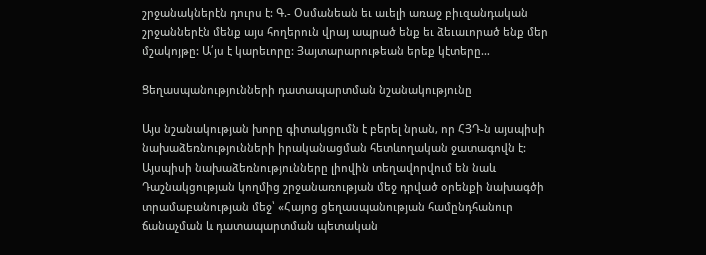շրջանակներէն դուրս է: Գ.- Օսմանեան եւ աւելի առաջ բիւզանդական շրջաններէն մենք այս հողերուն վրայ ապրած ենք եւ ձեւաւորած ենք մեր մշակոյթը: Ա՛յս է կարեւորը: Յայտարարութեան երեք կէտերը…

Ցեղասպանությունների դատապարտման նշանակությունը

Այս նշանակության խորը գիտակցումն է բերել նրան, որ ՀՅԴ-ն այսպիսի նախաձեռնությունների իրականացման հետևողական ջատագովն է: Այսպիսի նախաձեռնությունները լիովին տեղավորվում են նաև Դաշնակցության կողմից շրջանառության մեջ դրված օրենքի նախագծի տրամաբանության մեջ՝ «Հայոց ցեղասպանության համընդհանուր ճանաչման և դատապարտման պետական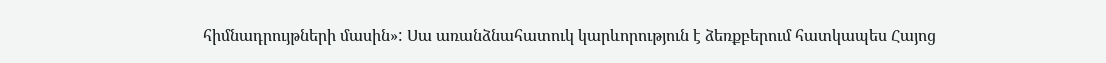հիմնադրույթների մասին»: Սա առանձնահատուկ կարևորություն է ձեռքբերում հատկապես Հայոց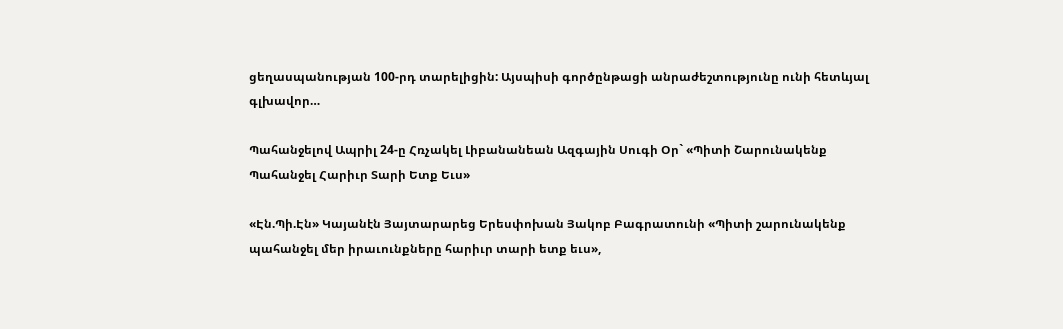ցեղասպանության 100-րդ տարելիցին: Այսպիսի գործընթացի անրաժեշտությունը ունի հետևյալ գլխավոր…

Պահանջելով Ապրիլ 24-ը Հռչակել Լիբանանեան Ազգային Սուգի Օր` «Պիտի Շարունակենք Պահանջել Հարիւր Տարի Ետք Եւս»

«Էն.Պի.Էն» Կայանէն Յայտարարեց Երեսփոխան Յակոբ Բագրատունի «Պիտի շարունակենք պահանջել մեր իրաւունքները հարիւր տարի ետք եւս»,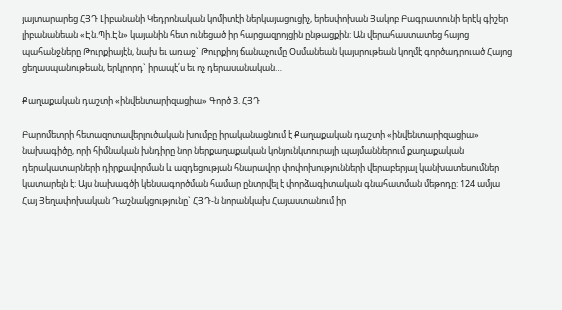յայտարարեց ՀՅԴ Լիբանանի Կեդրոնական կոմիտէի ներկայացուցիչ, երեսփոխան Յակոբ Բագրատունի երէկ գիշեր լիբանանեան «Էն.Պի.Էն» կայանին հետ ունեցած իր հարցազրոյցին ընթացքին: Ան վերահաստատեց հայոց պահանջները Թուրքիայէն, նախ եւ առաջ` Թուրքիոյ ճանաչումը Օսմանեան կայսրութեան կողմէ գործադրուած Հայոց ցեղասպանութեան, երկրորդ` իրապէ՛ս եւ ոչ դերասանական…

Քաղաքական դաշտի «ինվենտարիզացիա» Գործ 3. ՀՅԴ

Բարոմետրի հետազոտավերլուծական խումբը իրականացնում է Քաղաքական դաշտի «ինվենտարիզացիա» նախագիծը, որի հիմնական խնդիրը նոր ներքաղաքական կոնյունկտուրայի պայմաններում քաղաքական դերակատարների դիրքավորման և ազդեցության հնարավոր փոփոխությունների վերաբերյալ կանխատեսումներ կատարելն է: Այս նախագծի կենսագործման համար ընտրվել է փորձագիտական գնահատման մեթոդը: 124 ամյա Հայ Յեղափոխական Դաշնակցությունը` ՀՅԴ-ն նորանկախ Հայաստանում իր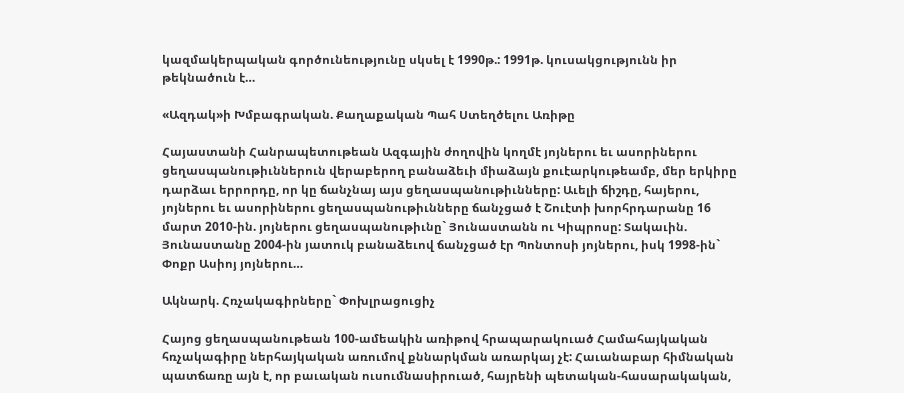կազմակերպական գործունեությունը սկսել է 1990թ.: 1991թ. կուսակցությունն իր թեկնածուն է…

«Ազդակ»ի Խմբագրական. Քաղաքական Պահ Ստեղծելու Առիթը

Հայաստանի Հանրապետութեան Ազգային ժողովին կողմէ յոյներու եւ ասորիներու ցեղասպանութիւններուն վերաբերող բանաձեւի միաձայն քուէարկութեամբ, մեր երկիրը դարձաւ երրորդը, որ կը ճանչնայ այս ցեղասպանութիւնները: Աւելի ճիշդը, հայերու, յոյներու եւ ասորիներու ցեղասպանութիւնները ճանչցած է Շուէտի խորհրդարանը 16 մարտ 2010-ին. յոյներու ցեղասպանութիւնը` Յունաստանն ու Կիպրոսը: Տակաւին. Յունաստանը 2004-ին յատուկ բանաձեւով ճանչցած էր Պոնտոսի յոյներու, իսկ 1998-ին` Փոքր Ասիոյ յոյներու…

Ակնարկ. Հռչակագիրները` Փոխլրացուցիչ

Հայոց ցեղասպանութեան 100-ամեակին առիթով հրապարակուած Համահայկական հռչակագիրը ներհայկական առումով քննարկման առարկայ չէ: Հաւանաբար հիմնական պատճառը այն է, որ բաւական ուսումնասիրուած, հայրենի պետական-հասարակական,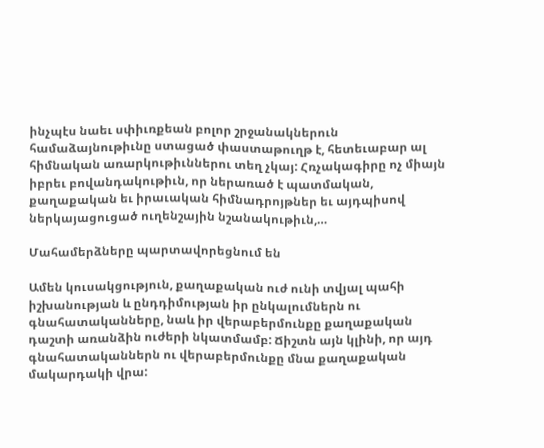ինչպէս նաեւ սփիւռքեան բոլոր շրջանակներուն համաձայնութիւնը ստացած փաստաթուղթ է, հետեւաբար ալ հիմնական առարկութիւններու տեղ չկայ: Հռչակագիրը ոչ միայն իբրեւ բովանդակութիւն, որ ներառած է պատմական, քաղաքական եւ իրաւական հիմնադրոյթներ եւ այդպիսով ներկայացուցած ուղենշային նշանակութիւն,…

Մահամերձները պարտավորեցնում են

Ամեն կուսակցություն, քաղաքական ուժ ունի տվյալ պահի իշխանության և ընդդիմության իր ընկալումներն ու գնահատականները, նաև իր վերաբերմունքը քաղաքական դաշտի առանձին ուժերի նկատմամբ: Ճիշտն այն կլինի, որ այդ գնահատականներն ու վերաբերմունքը մնա քաղաքական մակարդակի վրա: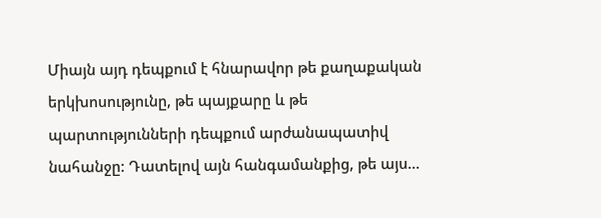Միայն այդ դեպքում է հնարավոր թե քաղաքական երկխոսությունը, թե պայքարը և թե պարտությունների դեպքում արժանապատիվ նահանջը: Դատելով այն հանգամանքից, թե այս…